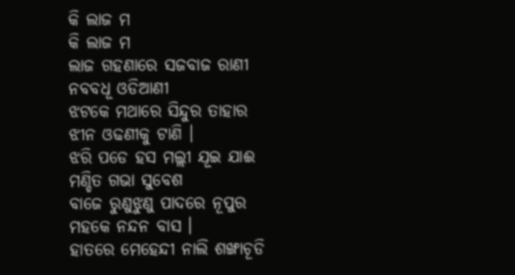କି ଲାଜ ମ
କି ଲାଜ ମ
ଲାଜ ଗହଣାରେ ସଜବାଜ ରାଣୀ
ନବବଧୂ ଓଡିଆଣୀ
ଝଟକେ ମଥାରେ ସିନ୍ଦୁର ତାହାର
ଝୀନ ଓଢଣୀକୁ ଟାଣି ।
ଝରି ପଡେ ହସ ମଲ୍ଲୀ ଯୂଇ ଯାଈ
ମଣ୍ଡିତ ଗଭା ସୁବେଶ
ବାଜେ ରୁଣୁଝୁଣୁ ପାଦରେ ନୂପୁର
ମହକେ ନନ୍ଦନ ବାସ ।
ହାତରେ ମେହେନ୍ଦୀ ନାଲି ଶଙ୍ଖାଚୂଡି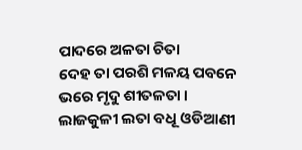ପାଦରେ ଅଳତା ଚିତା
ଦେହ ତା ପରଶି ମଳୟ ପବନେ
ଭରେ ମୃଦୁ ଶୀତଳତା ।
ଲାଜକୁଳୀ ଲତା ବଧୂ ଓଡିଆଣୀ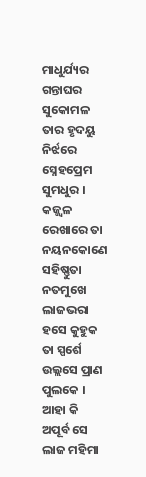ମାଧୁର୍ଯ୍ୟର ଗନ୍ତାଘର
ସୁକୋମଳ ତାର ହୃଦୟୁ ନିର୍ଝରେ
ସ୍ନେହପ୍ରେମ ସୁମଧୁର ।
କଜ୍ଜ୍ୱଳ ରେଖାରେ ତା ନୟନକୋଣେ
ସହିଷ୍ଣୁତା ନତମୁଖେ
ଲାଜଭରା ହସେ କୁହୁକ ତା ସ୍ପର୍ଶେ
ଉଲ୍ଲସେ ପ୍ରାଣ ପୁଲକେ ।
ଆହା କି ଅପୂର୍ବ ସେ ଲାଜ ମହିମା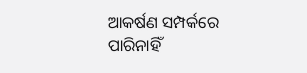ଆକର୍ଷଣ ସମ୍ପର୍କରେ
ପାରିନାହିଁ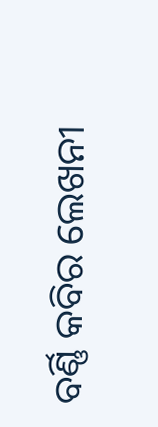ବର୍ଣ୍ଣି କବିର ଲେଖନୀ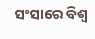ସଂସାରେ ବିଶ୍ବ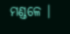ମଣ୍ଡଳେ ।